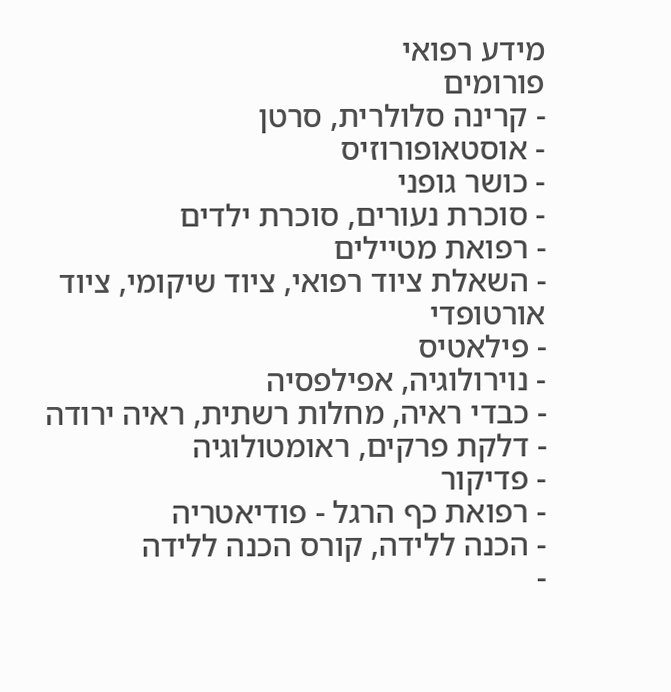מידע רפואי
פורומים
- קרינה סלולרית, סרטן
- אוסטאופורוזיס
- כושר גופני
- סוכרת נעורים, סוכרת ילדים
- רפואת מטיילים
- השאלת ציוד רפואי, ציוד שיקומי, ציוד אורטופדי
- פילאטיס
- נוירולוגיה, אפילפסיה
- כבדי ראיה, מחלות רשתית, ראיה ירודה
- דלקת פרקים, ראומטולוגיה
- פדיקור
- רפואת כף הרגל - פודיאטריה
- הכנה ללידה, קורס הכנה ללידה
-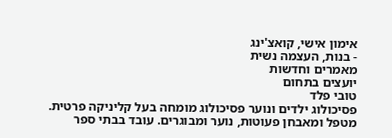אימון אישי, קואצ'ינג
- בנות, העצמה נשית
מאמרים וחדשות
יועצים בתחום
טובי פלד
פסיכולוג ילדים ונוער פסיכולוג מומחה בעל קליניקה פרטית. מטפל ומאבחן פעוטות, נוער ומבוגרים. עובד בבתי ספר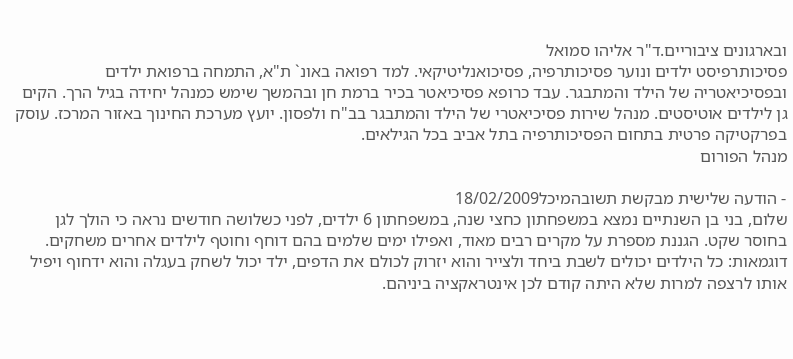ובארגונים ציבוריים.ד"ר אליהו סמואל
פסיכותרפיסט ילדים ונוער פסיכותרפיה, פסיכואנליטיקאי. למד רפואה באונ` ת"א, התמחה ברפואת ילדים ובפסיכיאטריה של הילד והמתבגר. עבד כרופא פסיכיאטר בכיר ברמת חן ובהמשך שימש כמנהל יחידה בגיל הרך. הקים גן לילדים אוטיסטים. מנהל שירות פסיכיאטרי של הילד והמתבגר בב"ח ולפסון. יועץ מערכת החינוך באזור המרכז. עוסק בפרקטיקה פרטית בתחום הפסיכותרפיה בתל אביב בכל הגילאים.
מנהל הפורום

- הודעה שלישית מבקשת תשובהמיכל18/02/2009
שלום, בני בן השנתיים נמצא במשפחתון כחצי שנה, במשפחתון 6 ילדים, לפני כשלושה חודשים נראה כי הולך לגן בחוסר שקט. הגננת מספרת על מקרים רבים מאוד, ואפילו ימים שלמים בהם דוחף וחוטף לילדים אחרים משחקים. דוגמאות: כל הילדים יכולים לשבת ביחד ולצייר והוא יזרוק לכולם את הדפים, ילד יכול לשחק בעגלה והוא ידחוף ויפיל אותו לרצפה למרות שלא היתה קודם לכן אינטראקציה ביניהם.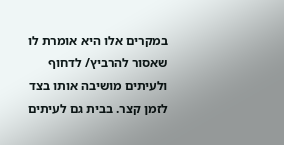במקרים אלו היא אומרת לו שאסור להרביץ/ לדחוף ולעיתים מושיבה אותו בצד לזמן קצר. בבית גם לעיתים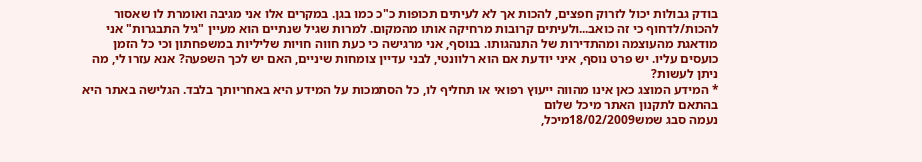בודק גבולות יכול לזרוק חפצים, להכות אך לא לעיתים תכופות כ"כ כמו בגן. במקרים אלו אני מגיבה ואומרת לו שאסור להכות/לדחוף כי זה כואב...ולעיתים קרובות מרחיקה אותו מהמקום. למרות שגיל שנתיים הוא מעיין "גיל התבגרות" אני מודאגת מהעוצמה ומהתדירות של התנהגותו. בנוסף, אני מרגישה כי כעת חווה חויות שליליות במשפחתון וכי כל הזמן כועסים עליו. יש פרט נוסף, איני יודעת אם הוא רלוונטי, לבני עדיין צומחות שיניים, האם יש לכך השפעה? אנא עזרו לי, מה ניתן לעשות?
* המידע המוצג כאן אינו מהווה ייעוץ רפואי או תחליף לו, כל הסתמכות על המידע היא באחריותך בלבד. הגלישה באתר היא בהתאם לתקנון האתר מיכל שלום
נעמה סבג שמש18/02/2009מיכל,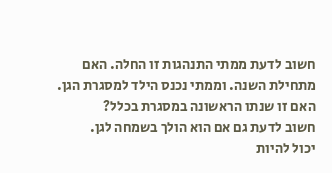חשוב לדעת ממתי התנהגות זו החלה. האם מתחילת השנה. וממתי נכנס הילד למסגרת הגן. האם זו שנתו הראשונה במסגרת בכלל?
חשוב לדעת גם אם הוא הולך בשמחה לגן.
יכול להיות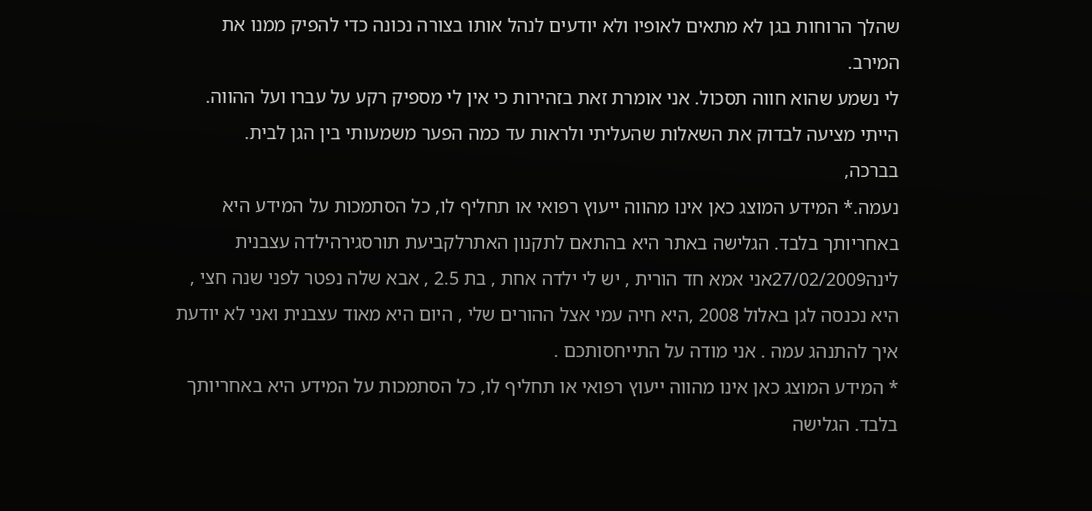שהלך הרוחות בגן לא מתאים לאופיו ולא יודעים לנהל אותו בצורה נכונה כדי להפיק ממנו את המירב.
לי נשמע שהוא חווה תסכול. אני אומרת זאת בזהירות כי אין לי מספיק רקע על עברו ועל ההווה.
הייתי מציעה לבדוק את השאלות שהעליתי ולראות עד כמה הפער משמעותי בין הגן לבית.
בברכה,
נעמה.* המידע המוצג כאן אינו מהווה ייעוץ רפואי או תחליף לו, כל הסתמכות על המידע היא באחריותך בלבד. הגלישה באתר היא בהתאם לתקנון האתרלקביעת תורסגירהילדה עצבנית
לינה27/02/2009אני אמא חד הורית , יש לי ילדה אחת , בת 2.5 , אבא שלה נפטר לפני שנה חצי , היא נכנסה לגן באלול 2008 ,היא חיה עמי אצל ההורים שלי , היום היא מאוד עצבנית ואני לא יודעת איך להתנהג עמה . אני מודה על התייחסותכם .
* המידע המוצג כאן אינו מהווה ייעוץ רפואי או תחליף לו, כל הסתמכות על המידע היא באחריותך בלבד. הגלישה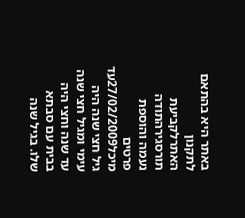באתר היא בהתאם לתקנון האתרלקביעת תורסגירהתודה נעמה והוספת פרטים
מיכל27/02/2009עד גיל חצי שנה היה עימי ומגיל חצי שנה עד שנה וחצי היה בבית עם סבתא שלו. בגיל שנה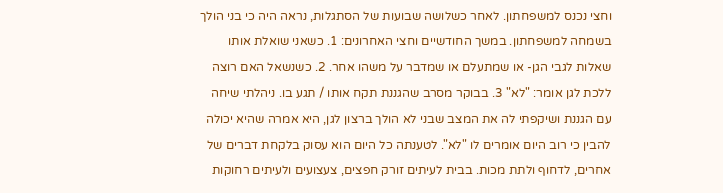וחצי נכנס למשפחתון. לאחר כשלושה שבועות של הסתגלות, נראה היה כי בני הולך בשמחה למשפחתון. במשך החודשיים וחצי האחרונים: 1. כשאני שואלת אותו שאלות לגבי הגן- או שמתעלם או שמדבר על משהו אחר. 2. כשנשאל האם רוצה ללכת לגן אומר: "לא" 3. בבוקר מסרב שהגננת תקח אותו / תגע בו. ניהלתי שיחה עם הגננת ושיקפתי לה את המצב שבני לא הולך ברצון לגן, היא אמרה שהיא יכולה להבין כי רוב היום אומרים לו "לא". לטענתה כל היום הוא עסוק בלקחת דברים של אחרים, לדחוף ולתת מכות. בבית לעיתים זורק חפצים, צעצועים ולעיתים רחוקות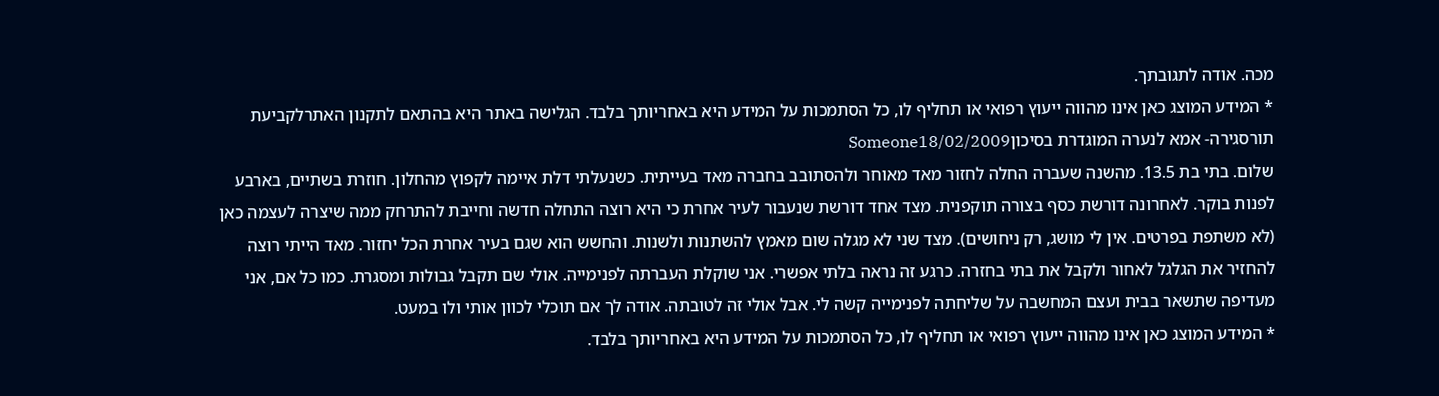מכה. אודה לתגובתך.
* המידע המוצג כאן אינו מהווה ייעוץ רפואי או תחליף לו, כל הסתמכות על המידע היא באחריותך בלבד. הגלישה באתר היא בהתאם לתקנון האתרלקביעת תורסגירה- אמא לנערה המוגדרת בסיכוןSomeone18/02/2009
שלום. בתי בת 13.5. מהשנה שעברה החלה לחזור מאד מאוחר ולהסתובב בחברה מאד בעייתית. כשנעלתי דלת איימה לקפוץ מהחלון. חוזרת בשתיים, בארבע לפנות בוקר. לאחרונה דורשת כסף בצורה תוקפנית. מצד אחד דורשת שנעבור לעיר אחרת כי היא רוצה התחלה חדשה וחייבת להתרחק ממה שיצרה לעצמה כאן (לא משתפת בפרטים. אין לי מושג, רק ניחושים). מצד שני לא מגלה שום מאמץ להשתנות ולשנות. והחשש הוא שגם בעיר אחרת הכל יחזור. מאד הייתי רוצה להחזיר את הגלגל לאחור ולקבל את בתי בחזרה. כרגע זה נראה בלתי אפשרי. אני שוקלת העברתה לפנימייה. אולי שם תקבל גבולות ומסגרת. כמו כל אם, אני מעדיפה שתשאר בבית ועצם המחשבה על שליחתה לפנימייה קשה לי. אבל אולי זה לטובתה. אודה לך אם תוכלי לכוון אותי ולו במעט.
* המידע המוצג כאן אינו מהווה ייעוץ רפואי או תחליף לו, כל הסתמכות על המידע היא באחריותך בלבד.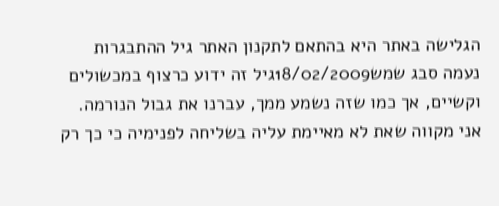הגלישה באתר היא בהתאם לתקנון האתר גיל ההתבגרות
נעמה סבג שמש18/02/2009גיל זה ידוע כרצוף במכשולים וקשיים, אך כמו שזה נשמע ממך, עברנו את גבול הנורמה.
אני מקווה שאת לא מאיימת עליה בשליחה לפנימיה כי כך רק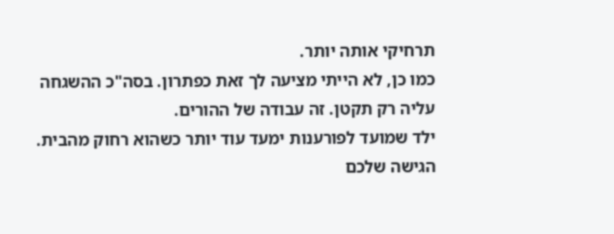תרחיקי אותה יותר.
כמו כן, לא הייתי מציעה לך זאת כפתרון. בסה"כ ההשגחה עליה רק תקטן. זה עבודה של ההורים.
ילד שמועד לפורענות ימעד עוד יותר כשהוא רחוק מהבית.
הגישה שלכם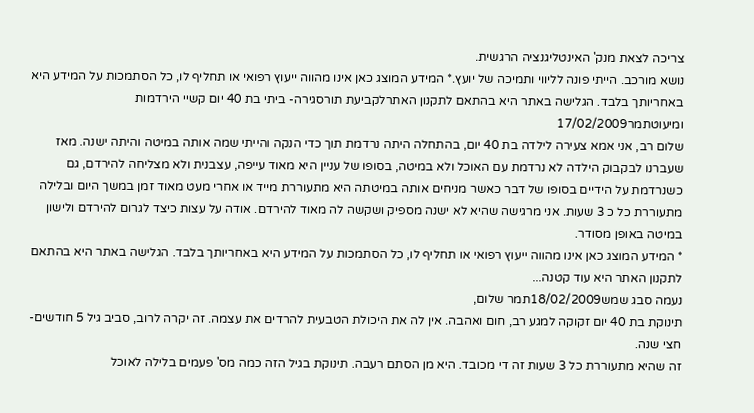צריכה לצאת מנק' האינטליגנציה הרגשית.
נושא מורכב. הייתי פונה לליווי ותמיכה של יועץ.* המידע המוצג כאן אינו מהווה ייעוץ רפואי או תחליף לו, כל הסתמכות על המידע היא באחריותך בלבד. הגלישה באתר היא בהתאם לתקנון האתרלקביעת תורסגירה- ביתי בת 40 יום קשיי הירדמות ומיעוטתמר17/02/2009
שלום רב, אני אמא צעירה לילדה בת 40 יום, בהתחלה היתה נרדמת תוך כדי הנקה והייתי שמה אותה במיטה והיתה ישנה. מאז שעברנו לבקבוק הילדה לא נרדמת עם האוכל ולא במיטה, בסופו של עניין היא מאוד עייפה, עצבנית ולא מצליחה להירדם, גם כשנרדמת על הידיים בסופו של דבר כאשר מניחים אותה במיטתה היא מתעוררת מייד או אחרי מעט מאוד זמן במשך היום ובלילה מתעוררת כל כ 3 שעות. אני מרגישה שהיא לא ישנה מספיק ושקשה לה מאוד להירדם. אודה על עצות כיצד לגרום להירדם ולישון במיטה באופן מסודר.
* המידע המוצג כאן אינו מהווה ייעוץ רפואי או תחליף לו, כל הסתמכות על המידע היא באחריותך בלבד. הגלישה באתר היא בהתאם לתקנון האתר היא עוד קטנה...
נעמה סבג שמש18/02/2009תמר שלום,
תינוקת בת 40 יום זקוקה למגע רב, חום ואהבה. אין לה את היכולת הטבעית להרדים את עצמה. זה יקרה לרוב, סביב גיל 5 חודשים- חצי שנה.
זה שהיא מתעוררת כל 3 שעות זה די מכובד. היא מן הסתם רעבה. תינוקת בגיל הזה כמה מס' פעמים בלילה לאוכל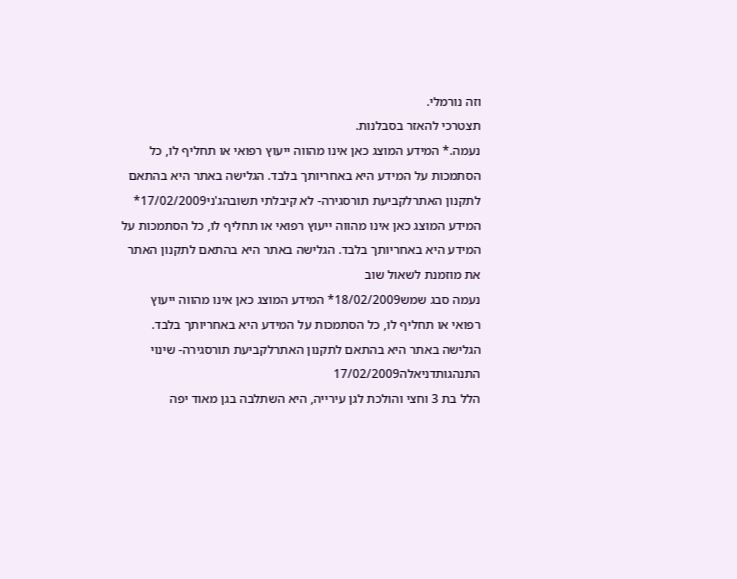וזה נורמלי.
תצטרכי להאזר בסבלנות.
נעמה.* המידע המוצג כאן אינו מהווה ייעוץ רפואי או תחליף לו, כל הסתמכות על המידע היא באחריותך בלבד. הגלישה באתר היא בהתאם לתקנון האתרלקביעת תורסגירה- לא קיבלתי תשובהג'ני17/02/2009* המידע המוצג כאן אינו מהווה ייעוץ רפואי או תחליף לו, כל הסתמכות על המידע היא באחריותך בלבד. הגלישה באתר היא בהתאם לתקנון האתר
את מוזמנת לשאול שוב
נעמה סבג שמש18/02/2009* המידע המוצג כאן אינו מהווה ייעוץ רפואי או תחליף לו, כל הסתמכות על המידע היא באחריותך בלבד. הגלישה באתר היא בהתאם לתקנון האתרלקביעת תורסגירה- שינוי התנהגותדניאלה17/02/2009
הלל בת 3 וחצי והולכת לגן עירייה, היא השתלבה בגן מאוד יפה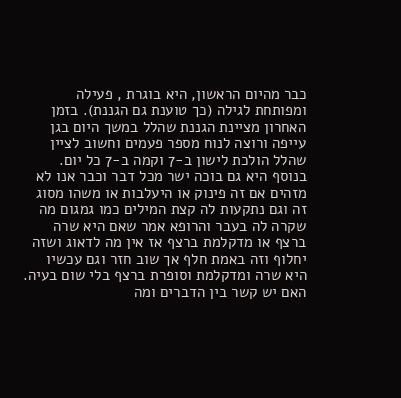כבר מהיום הראשון, היא בוגרת , פעילה ומפותחת לגילה (כך טוענת גם הגננת). בזמן האחרון מציינת הגננת שהלל במשך היום בגן עייפה ורוצה לנוח מספר פעמים וחשוב לציין שהלל הולכת לישון ב-7 וקמה ב-7 כל יום. בנוסף היא גם בוכה ישר מכל דבר וכבר אנו לא מזהים אם זה פינוק או היעלבות או משהו מסוג זה וגם נתקעות לה קצת המילים כמו גמגום מה שקרה לה בעבר והרופא אמר שאם היא שרה ברצף או מדקלמת ברצף אז אין מה לדאוג ושזה יחלוף וזה באמת חלף אך שוב חזר וגם עכשיו היא שרה ומדקלמת וסופרת ברצף בלי שום בעיה. האם יש קשר בין הדברים ומה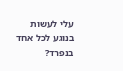עלי לעשות בנוגע לכל אחד בנפרד?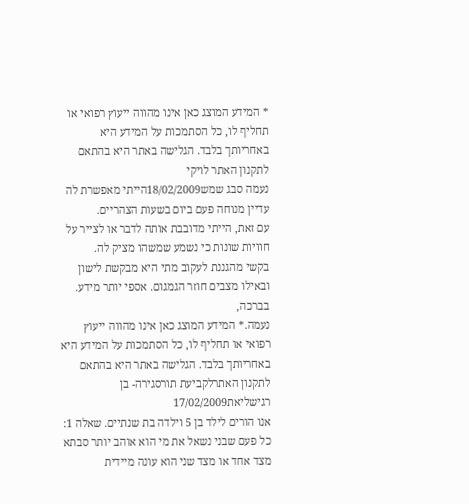* המידע המוצג כאן אינו מהווה ייעוץ רפואי או תחליף לו, כל הסתמכות על המידע היא באחריותך בלבד. הגלישה באתר היא בהתאם לתקנון האתר לויקי
נעמה סבג שמש18/02/2009הייתי מאפשרת לה עדיין מנוחה פעם ביום בשעות הצהריים.
עם זאת, הייתי מדובבת אותה לדבר או לצייר על חוויות שונות כי נשמע שמשהו מציק לה.
בקשי מהגננת לעקוב מתי היא מבקשת לישון ובאילו מצבים חוזר הגמגום. אספי יותר מידע.
בברכה,
נעמה.* המידע המוצג כאן אינו מהווה ייעוץ רפואי או תחליף לו, כל הסתמכות על המידע היא באחריותך בלבד. הגלישה באתר היא בהתאם לתקנון האתרלקביעת תורסגירה- בן רגישליאת17/02/2009
אנו הורים לילד בן 5 וילדה בת שנתיים. שאלה 1: כל פעם שבני נשאל את מי הוא אוהב יותר סבתא מצד אחד או מצד שני הוא עונה מיידית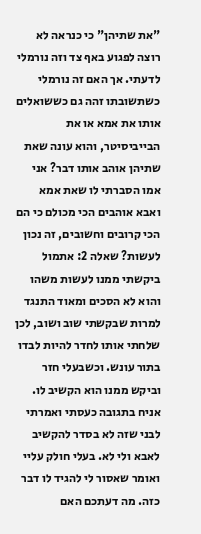"את שתיהן" כי כנראה לא רוצה לפגוע באף צד וזה נורמלי לדעתי. אך האם זה נורמלי כשתשובתו זהה גם כששואלים אותו את אמא או את הבייביסיטר, והוא עונה שאת שתיהן אוהב אותו דבר? אני אמו הסברתי לו שאת אמא ואבא אוהבים הכי מכולם כי הם הכי קרובים וחשובים, זה נכון לעשות? שאלה 2: אתמול ביקשתי ממנו לעשות משהו והוא לא הסכים ומאוד התנגד למרות שבקשתי שוב ושוב, לכן שלחתי אותו לחדר להיות לבדו בתור עונש. וכשבעלי חזר וביקש ממנו הוא הקשיב לו. אניח בתגובה כעסתי ואמרתי לבני שזה לא בסדר להקשיב לאבא ולי לא. בעלי חולק עליי ואומר שאסור לי להגיד לו דבר כזה. מה דעתכם האם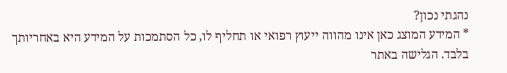נהגתי נכון?
* המידע המוצג כאן אינו מהווה ייעוץ רפואי או תחליף לו, כל הסתמכות על המידע היא באחריותך בלבד. הגלישה באתר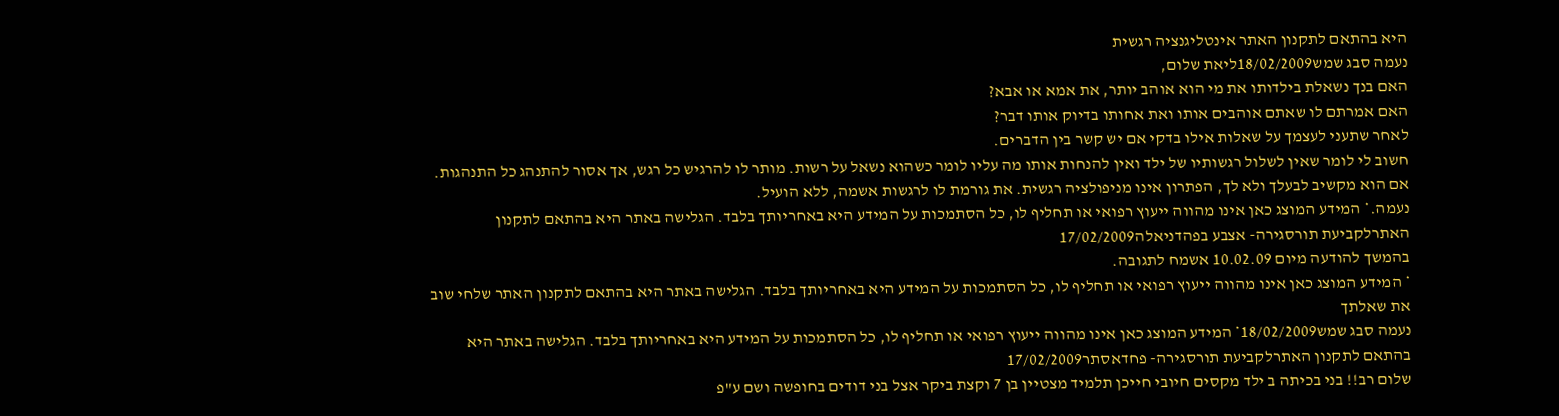היא בהתאם לתקנון האתר אינטליגנציה רגשית
נעמה סבג שמש18/02/2009ליאת שלום,
האם בנך נשאלת בילדותו את מי הוא אוהב יותר, את אמא או אבא?
האם אמרתם לו שאתם אוהבים אותו ואת אחותו בדיוק אותו דבר?
לאחר שתעני לעצמך על שאלות אילו בדקי אם יש קשר בין הדברים.
חשוב לי לומר שאין לשלול רגשותיו של ילד ואין להנחות אותו מה עליו לומר כשהוא נשאל על רשות. מותר לו להרגיש כל רגש, אך אסור להתנהג כל התנהגות.
אם הוא מקשיב לבעלך ולא לך, הפתרון אינו מניפולציה רגשית. את גורמת לו לרגשות אשמה, ללא הועיל.
נעמה.* המידע המוצג כאן אינו מהווה ייעוץ רפואי או תחליף לו, כל הסתמכות על המידע היא באחריותך בלבד. הגלישה באתר היא בהתאם לתקנון האתרלקביעת תורסגירה- אצבע בפהדניאלה17/02/2009
בהמשך להודעה מיום 10.02.09 אשמח לתגובה.
* המידע המוצג כאן אינו מהווה ייעוץ רפואי או תחליף לו, כל הסתמכות על המידע היא באחריותך בלבד. הגלישה באתר היא בהתאם לתקנון האתר שלחי שוב את שאלתך
נעמה סבג שמש18/02/2009* המידע המוצג כאן אינו מהווה ייעוץ רפואי או תחליף לו, כל הסתמכות על המידע היא באחריותך בלבד. הגלישה באתר היא בהתאם לתקנון האתרלקביעת תורסגירה- פחדאסתר17/02/2009
שלום רב!! בני בכיתה ב ילד מקסים חיובי חייכן תלמיד מצטיין בן 7 וקצת ביקר אצל בני דודים בחופשה ושם ע"פ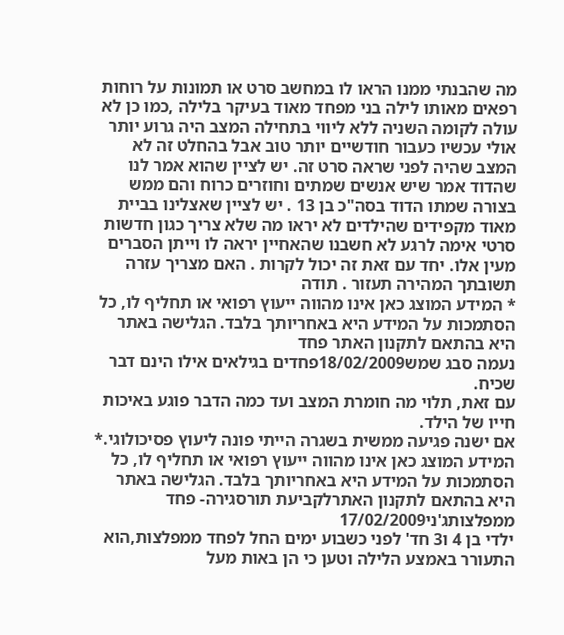מה שהבנתי ממנו הראו לו במחשב סרט או תמונות על רוחות רפאים מאותו לילה בני מפחד מאוד בעיקר בלילה ,כמו כן לא עולה לקומה השניה ללא ליווי בתחילה המצב היה גרוע יותר אולי עכשיו כעבור חודשיים יותר טוב אבל בהחלט זה לא המצב שהיה לפני שראה סרט זה. יש לציין שהוא אמר לנו שהדוד אמר שיש אנשים שמתים וחוזרים כרוח והם ממש בצורה שמתו הדוד בסה"כ בן 13 . יש לציין שאצלינו בביית מאוד מקפידים שהילדים לא יראו מה שלא צריך כגון חדשות סרטי אימה לרגע לא חשבנו שהאחיין יראה לו וייתן הסברים מעין אלו. יחד עם זאת זה יכול לקרות . האם מצריך עזרה תשובתך המהירה תעזור . תודה
* המידע המוצג כאן אינו מהווה ייעוץ רפואי או תחליף לו, כל הסתמכות על המידע היא באחריותך בלבד. הגלישה באתר היא בהתאם לתקנון האתר פחד
נעמה סבג שמש18/02/2009פחדים בגילאים אילו הינם דבר שכיח.
עם זאת, תלוי מה חומרת המצב ועד כמה הדבר פוגע באיכות חייו של הילד.
אם ישנה פגיעה ממשית בשגרה הייתי פונה ליעוץ פסיכולוגי.* המידע המוצג כאן אינו מהווה ייעוץ רפואי או תחליף לו, כל הסתמכות על המידע היא באחריותך בלבד. הגלישה באתר היא בהתאם לתקנון האתרלקביעת תורסגירה- פחד ממפלצותג'ני17/02/2009
ילדי בן 4 ו3 חד' לפני כשבוע ימים החל לפחד ממפלצות,הוא התעורר באמצע הלילה וטען כי הן באות מעל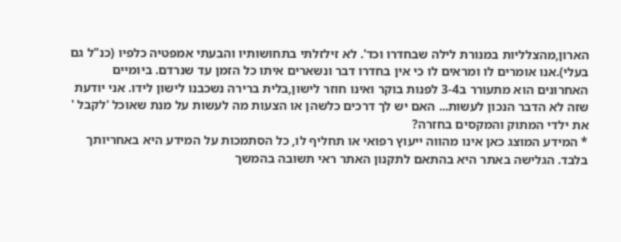הארון,מהצלליות במנורת לילה שבחדרו וכד'. לא זילזלתי בתחושותיו והבעתי אמפטיה כלפיו (כנ"ל גם בעלי).אנו אומרים לו ומראים לו כי אין בחדרו דבר ונשארים איתו כל הזמן עד שנרדם. ביומיים האחרונים הוא מתעורר ב3-4 לפנות בוקר ואינו חוזר לישון,בלית ברירה נשכבנו לישון לידו. אני יודעת שזה לא הדבר הנכון לעשות... האם יש לך דרכים כלשהן או הצעות מה לעשות על מנת שאוכל 'לקבל ' את ילדי המתוק והמקסים בחזרה?
* המידע המוצג כאן אינו מהווה ייעוץ רפואי או תחליף לו, כל הסתמכות על המידע היא באחריותך בלבד. הגלישה באתר היא בהתאם לתקנון האתר ראי תשובה בהמשך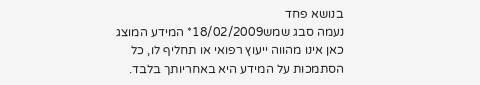בנושא פחד
נעמה סבג שמש18/02/2009* המידע המוצג כאן אינו מהווה ייעוץ רפואי או תחליף לו, כל הסתמכות על המידע היא באחריותך בלבד.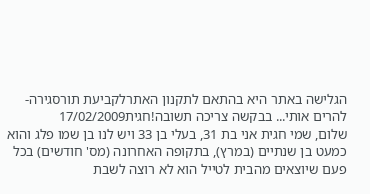הגלישה באתר היא בהתאם לתקנון האתרלקביעת תורסגירה- להרים אותי... בבקשה צריכה תשובה!חגית17/02/2009
שלום, שמי חגית אני בת 31, בעלי בן 33 ויש לנו בן שמו פלג והוא כמעט בן שנתיים (במרץ), בתקופה האחרונה (מס' חודשים) בכל פעם שיוצאים מהבית לטייל הוא לא רוצה לשבת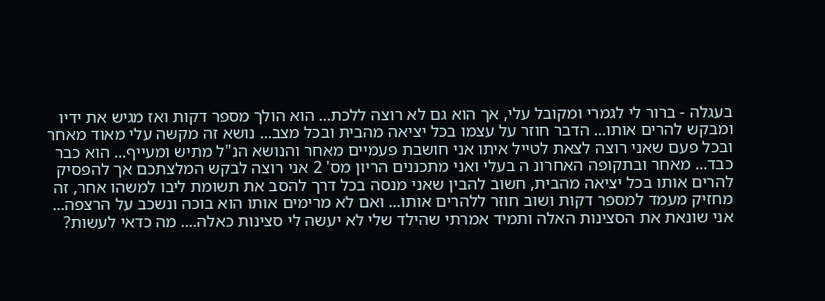בעגלה - ברור לי לגמרי ומקובל עלי, אך הוא גם לא רוצה ללכת... הוא הולך מספר דקות ואז מגיש את ידיו ומבקש להרים אותו... הדבר חוזר על עצמו בכל יציאה מהבית ובכל מצב... נושא זה מקשה עלי מאוד מאחר ובכל פעם שאני רוצה לצאת לטייל איתו אני חושבת פעמיים מאחר והנושא הנ"ל מתיש ומעייף... הוא כבר כבד... מאחר ובתקופה האחרונ ה בעלי ואני מתכננים הריון מס' 2 אני רוצה לבקש המלצתכם אך להפסיק להרים אותו בכל יציאה מהבית, חשוב להבין שאני מנסה בכל דרך להסב את תשומת ליבו למשהו אחר, זה מחזיק מעמד למספר דקות ושוב חוזר ללהרים אותו... ואם לא מרימים אותו הוא בוכה ונשכב על הרצפה... אני שונאת את הסצינות האלה ותמיד אמרתי שהילד שלי לא יעשה לי סצינות כאלה.... מה כדאי לעשות?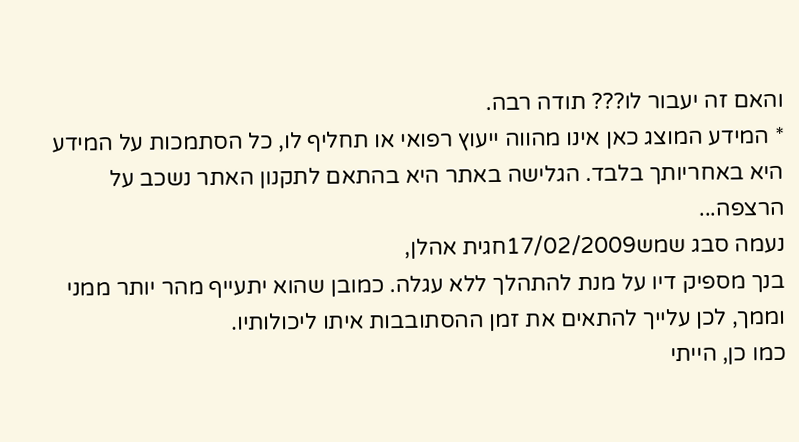והאם זה יעבור לו??? תודה רבה.
* המידע המוצג כאן אינו מהווה ייעוץ רפואי או תחליף לו, כל הסתמכות על המידע היא באחריותך בלבד. הגלישה באתר היא בהתאם לתקנון האתר נשכב על הרצפה...
נעמה סבג שמש17/02/2009חגית אהלן,
בנך מספיק דיו על מנת להתהלך ללא עגלה. כמובן שהוא יתעייף מהר יותר ממני וממך, לכן עלייך להתאים את זמן ההסתובבות איתו ליכולותיו.
כמו כן, הייתי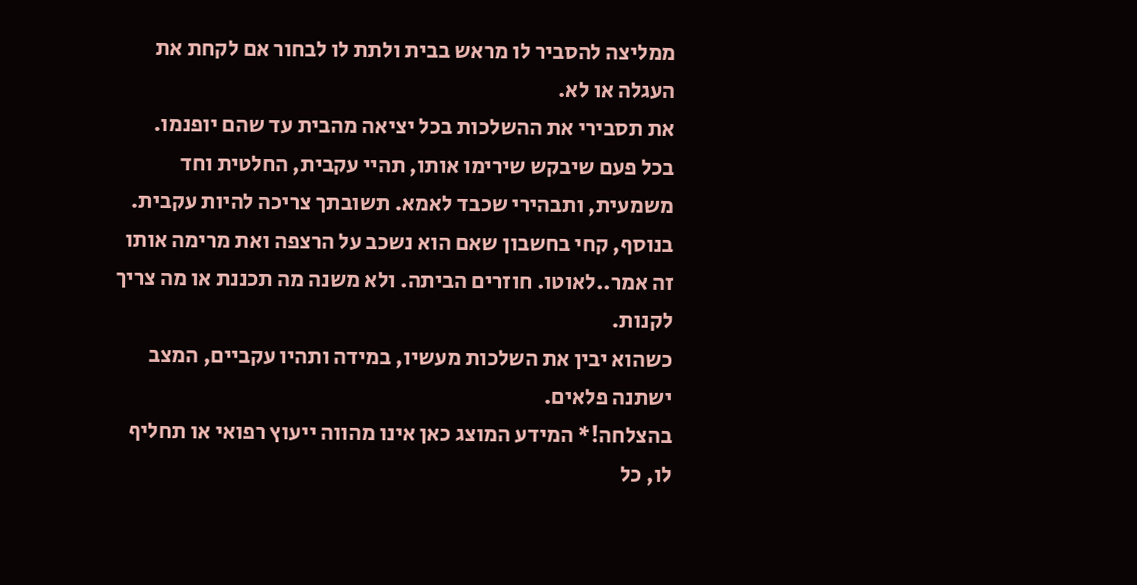ממליצה להסביר לו מראש בבית ולתת לו לבחור אם לקחת את העגלה או לא.
את תסבירי את ההשלכות בכל יציאה מהבית עד שהם יופנמו.
בכל פעם שיבקש שירימו אותו, תהיי עקבית, החלטית וחד משמעית, ותבהירי שכבד לאמא. תשובתך צריכה להיות עקבית.
בנוסף, קחי בחשבון שאם הוא נשכב על הרצפה ואת מרימה אותו זה אמר..לאוטו. חוזרים הביתה. ולא משנה מה תכננת או מה צריך לקנות.
כשהוא יבין את השלכות מעשיו, במידה ותהיו עקביים, המצב ישתנה פלאים.
בהצלחה!* המידע המוצג כאן אינו מהווה ייעוץ רפואי או תחליף לו, כל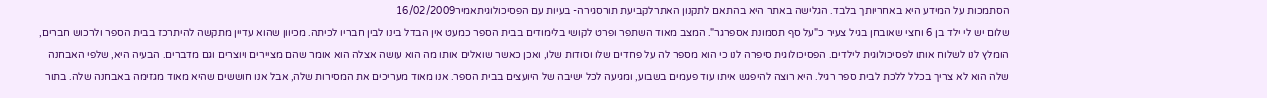הסתמכות על המידע היא באחריותך בלבד. הגלישה באתר היא בהתאם לתקנון האתרלקביעת תורסגירה- בעיות עם הפסיכולוגיתאמיר16/02/2009
שלום יש לי ילד בן 6 וחצי שאובחן בגיל צעיר כ"על סף תסמונת אספרגר". המצב מאוד השתפר ופרט לקושי בלימודים בבית הספר כמעט אין הבדל בינו לבין חבריו לכיתה. מכיוון שהוא עדיין מתקשה להיתרכז בבית הספר ולרכוש חברים, הומלץ לנו לשלוח אותו לפסיכולוגית לילדים. הפסיכולוגית סיפרה לנו כי הוא מספר לה על פחדים שלו וסודות שלו, ואכן כאשר שואלים אותו מה הוא עושה אצלה הוא אומר שהם מציירים ויוצרים וגם מדברים. הבעיה היא, שלפי האבחנה שלה הוא לא צריך בכלל ללכת לבית ספר רגיל. היא רוצה להיפגש איתו עוד פעמים בשבוע, ומגיעה לכל ישיבה של היועצים בבית הספר. אנו מאוד מעריכים את המסירות שלה, אבל אנו חוששים שהיא מאוד מגזימה באבחנה שלה. בתור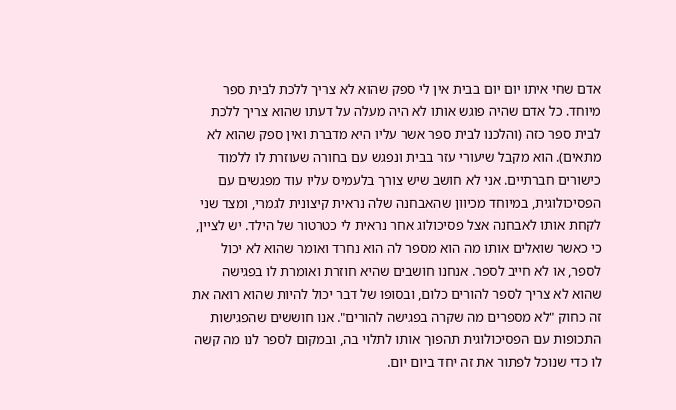אדם שחי איתו יום יום בבית אין לי ספק שהוא לא צריך ללכת לבית ספר מיוחד. כל אדם שהיה פוגש אותו לא היה מעלה על דעתו שהוא צריך ללכת לבית ספר כזה (והלכנו לבית ספר אשר עליו היא מדברת ואין ספק שהוא לא מתאים). הוא מקבל שיעורי עזר בבית ונפגש עם בחורה שעוזרת לו ללמוד כישורים חברתיים. אני לא חושב שיש צורך בלעמיס עליו עוד מפגשים עם הפסיכולוגית, במיוחד מכיוון שהאבחנה שלה נראית קיצונית לגמרי, ומצד שני לקחת אותו לאבחנה אצל פסיכולוג אחר נראית לי כטרטור של הילד. יש לציין, כי כאשר שואלים אותו מה הוא מספר לה הוא נחרד ואומר שהוא לא יכול לספר, או לא חייב לספר. אנחנו חושבים שהיא חוזרת ואומרת לו בפגישה שהוא לא צריך לספר להורים כלום, ובסופו של דבר יכול להיות שהוא רואה את זה כחוק "לא מספרים מה שקרה בפגישה להורים". אנו חוששים שהפגישות התכופות עם הפסיכולוגית תהפוך אותו לתלוי בה, ובמקום לספר לנו מה קשה לו כדי שנוכל לפתור את זה יחד ביום יום.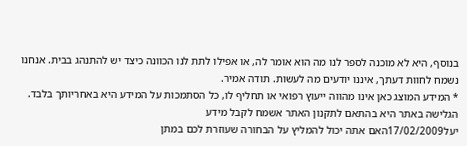בנוסף, היא לא מוכנה לספר לנו מה הוא אומר לה, או אפילו לתת לנו הכוונה כיצד יש להתנהג בבית. אנחנו נשמח לחוות דעתך, איננו יודעים מה לעשות. תודה אמיר.
* המידע המוצג כאן אינו מהווה ייעוץ רפואי או תחליף לו, כל הסתמכות על המידע היא באחריותך בלבד. הגלישה באתר היא בהתאם לתקנון האתר אשמח לקבל מידע
יעל17/02/2009האם אתה יכול להמליץ על הבחורה שעוזרת לכם במתן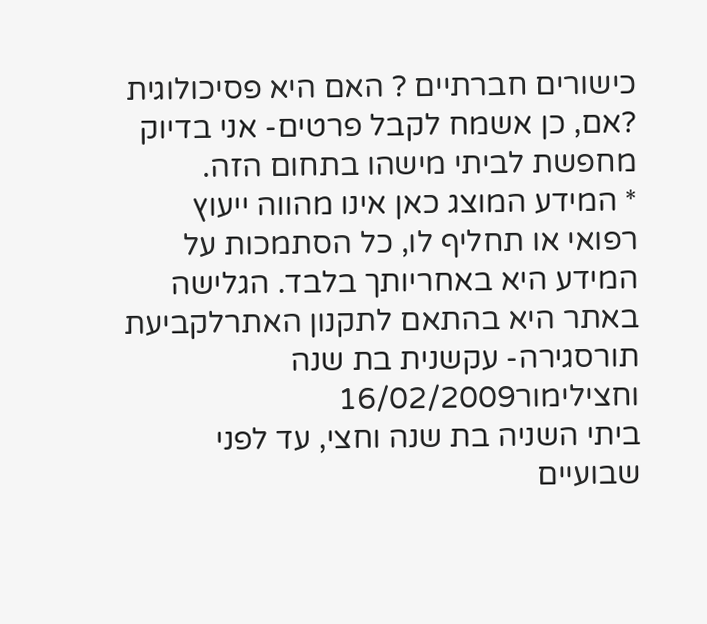כישורים חברתיים ? האם היא פסיכולוגית ?אם, כן אשמח לקבל פרטים- אני בדיוק מחפשת לביתי מישהו בתחום הזה.
* המידע המוצג כאן אינו מהווה ייעוץ רפואי או תחליף לו, כל הסתמכות על המידע היא באחריותך בלבד. הגלישה באתר היא בהתאם לתקנון האתרלקביעת תורסגירה- עקשנית בת שנה וחצילימור16/02/2009
ביתי השניה בת שנה וחצי, עד לפני שבועיים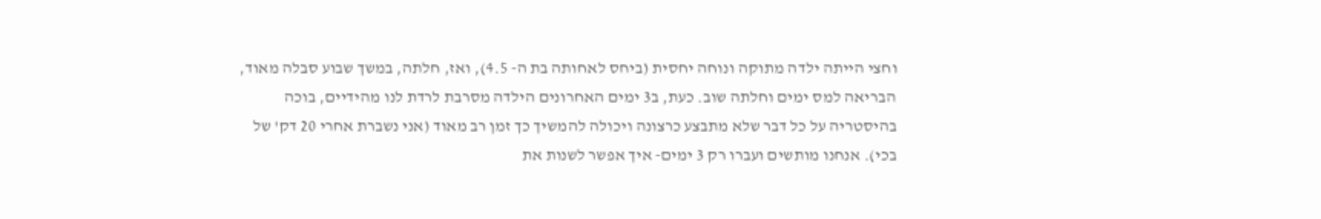וחצי הייתה ילדה מתוקה ונוחה יחסית (ביחס לאחותה בת ה- 4.5), ואז, חלתה, במשך שבוע סבלה מאוד, הבריאה למס ימים וחלתה שוב. כעת, ב3 ימים האחרונים הילדה מסרבת לרדת לנו מהידיים, בוכה בהיסטריה על כל דבר שלא מתבצע כרצונה ויכולה להמשיך כך זמן רב מאוד (אני נשברת אחרי 20 דק' של בכי). אנחנו מותשים ועברו רק 3 ימים- איך אפשר לשנות את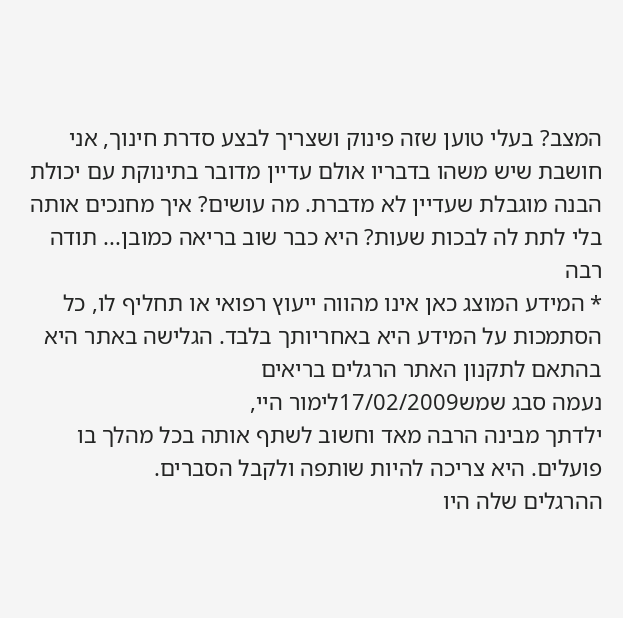המצב? בעלי טוען שזה פינוק ושצריך לבצע סדרת חינוך, אני חושבת שיש משהו בדבריו אולם עדיין מדובר בתינוקת עם יכולת הבנה מוגבלת שעדיין לא מדברת. מה עושים? איך מחנכים אותה בלי לתת לה לבכות שעות? היא כבר שוב בריאה כמובן... תודה רבה
* המידע המוצג כאן אינו מהווה ייעוץ רפואי או תחליף לו, כל הסתמכות על המידע היא באחריותך בלבד. הגלישה באתר היא בהתאם לתקנון האתר הרגלים בריאים
נעמה סבג שמש17/02/2009לימור היי,
ילדתך מבינה הרבה מאד וחשוב לשתף אותה בכל מהלך בו פועלים. היא צריכה להיות שותפה ולקבל הסברים.
ההרגלים שלה היו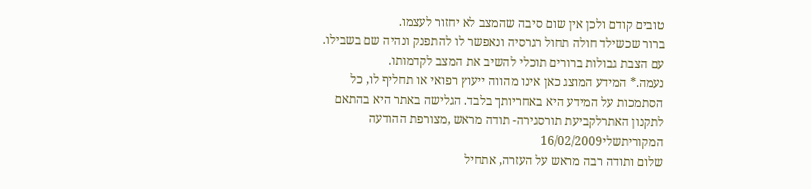טובים קודם ולכן אין שום סיבה שהמצב לא יחזור לעצמו.
ברור שכשילד חולה תחול רגרסיה ונאפשר לו להתפנק ונהיה שם בשבילו.
עם הצבת גבולות ברורים תוכלי להשיב את המצב לקדמותו.
נעמה.* המידע המוצג כאן אינו מהווה ייעוץ רפואי או תחליף לו, כל הסתמכות על המידע היא באחריותך בלבד. הגלישה באתר היא בהתאם לתקנון האתרלקביעת תורסגירה- תודה מראש ,מצורפת ההודעה המקוריתשלי16/02/2009
שלום ותודה רבה מראש על העזרה, אתחיל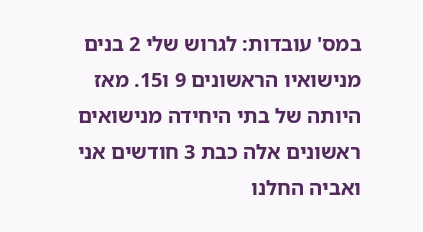במס' עובדות: לגרוש שלי 2 בנים מנישואיו הראשונים 9 ו15. מאז היותה של בתי היחידה מנישואים ראשונים אלה כבת 3 חודשים אני ואביה החלנו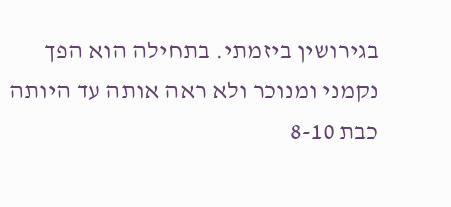בגירושין ביזמתי. בתחילה הוא הפך נקמני ומנוכר ולא ראה אותה עד היותה כבת 8-10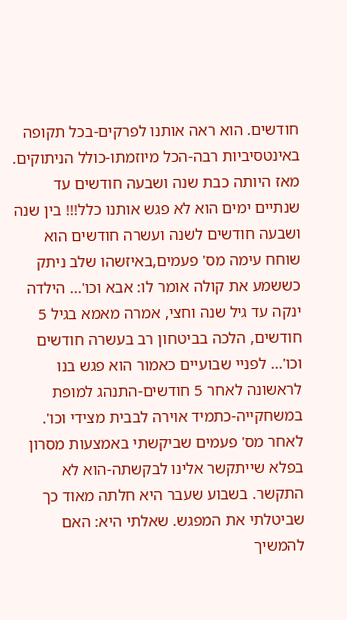חודשים. הוא ראה אותנו לפרקים-בכל תקופה באינטסיביות רבה-הכל מיוזמתו-כולל הניתוקים. מאז היותה כבת שנה ושבעה חודשים עד שנתיים ימים הוא לא פגש אותנו כלל!!! בין שנה ושבעה חודשים לשנה ועשרה חודשים הוא שוחח עימה מס' פעמים,באיזשהו שלב ניתק כששמע את קולה אומר לו: אבא וכו'... הילדה ינקה עד גיל שנה וחצי, אמרה מאמא בגיל 5 חודשים, הלכה בביטחון רב בעשרה חודשים וכו'... לפניי שבועיים כאמור הוא פגש בנו לראשונה לאחר 5 חודשים-התנהג למופת במשחקייה-כתמיד אוירה לבבית מצידי וכו'. לאחר מס' פעמים שביקשתי באמצעות מסרון בפלא שייתקשר אלינו לבקשתה-הוא לא התקשר. בשבוע שעבר היא חלתה מאוד כך שביטלתי את המפגש. שאלתי היא: האם להמשיך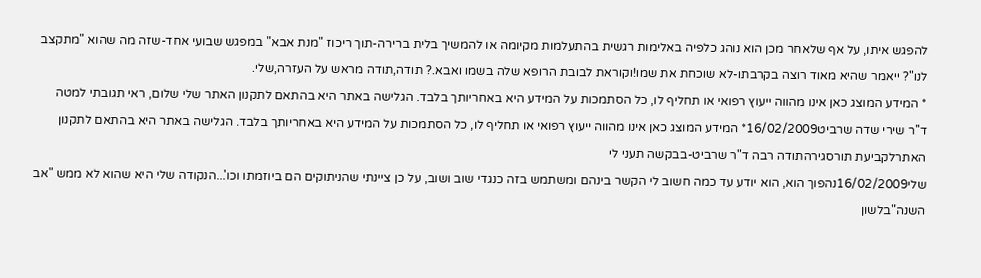להפגש איתו, על אף שלאחר מכן הוא נוהג כלפיה באלימות רגשית בהתעלמות מקיומה או להמשיך בלית ברירה-תוך ריכוז "מנת אבא" במפגש שבועי אחד-שזה מה שהוא "מתקצב לנו"? ייאמר שהיא מאוד רוצה בקרבתו-לא שוכחת את שמו!וקוראת לבובת הרופא שלה בשמו ואבא.? תודה,תודה מראש על העזרה,שלי.
* המידע המוצג כאן אינו מהווה ייעוץ רפואי או תחליף לו, כל הסתמכות על המידע היא באחריותך בלבד. הגלישה באתר היא בהתאם לתקנון האתר שלי שלום, ראי תגובתי למטה
ד''ר שירי שדה שרביט16/02/2009* המידע המוצג כאן אינו מהווה ייעוץ רפואי או תחליף לו, כל הסתמכות על המידע היא באחריותך בלבד. הגלישה באתר היא בהתאם לתקנון האתרלקביעת תורסגירהתודה רבה ד"ר שרביט-בבקשה תעני לי
שלי16/02/2009נהפוך הוא, הוא יודע עד כמה חשוב לי הקשר בינהם ומשתמש בזה כנגדי שוב ושוב, על כן ציינתי שהניתוקים הם ביוזמתו וכו'...הנקודה שלי היא שהוא לא ממש "אב השנה"בלשון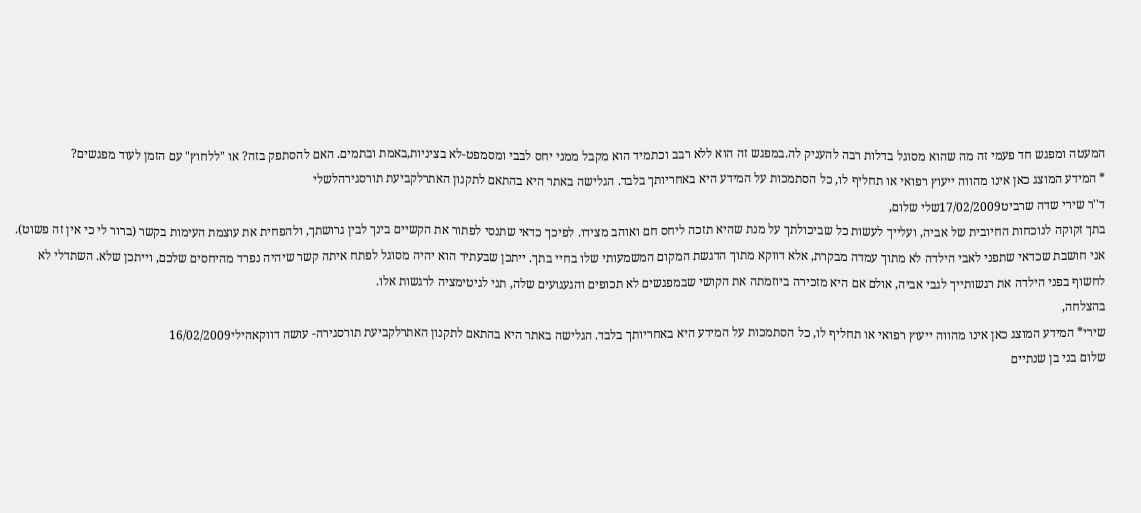המעטה ומפגש חד פעמי זה מה שהוא מסוגל בדלות רבה להעניק לה.במפגש זה הוא ללא רבב וכתמיד הוא מקבל ממני יחס לבבי ומסמפט-לא בציניות,באמת ובתמים. האם להסתפק בזה? או "ללחוץ" עם הזמן לעוד מפגשים?
* המידע המוצג כאן אינו מהווה ייעוץ רפואי או תחליף לו, כל הסתמכות על המידע היא באחריותך בלבד. הגלישה באתר היא בהתאם לתקנון האתרלקביעת תורסגירהלשלי
ד''ר שירי שדה שרביט17/02/2009שלי שלום,
בתך זקוקה לנוכחות החיובית של אביה, ועלייך לעשות כל שביכולתך על מנת שהיא תזכה ליחס חם ואוהב מצידו. לפיכך כדאי שתנסי לפתור את הקשיים בינך לבין גרושתך, ולהפחית את עוצמת העימות בקשר (ברור לי כי אין זה פשוט).
אני חושבת שכדאי שתפני לאבי הילדה לא מתוך עמדה מבקרת, אלא דווקא מתוך הדגשת המקום המשמעותי שלו בחיי בתך. ייתכן שבעתיד הוא יהיה מסוגל לפתח איתה קשר שיהיה נפרד מהיחסים שלכם, וייתכן שלא. השתדלי לא לחשוף בפני הילדה את רגשותייך לגבי אביה, אולם אם היא מזכירה ביוזמתה את הקושי שבמפגשים לא תכופים והגעגועים שלה, תני לגיטימציה לרגשות אלו.
בהצלחה,
שירי* המידע המוצג כאן אינו מהווה ייעוץ רפואי או תחליף לו, כל הסתמכות על המידע היא באחריותך בלבד. הגלישה באתר היא בהתאם לתקנון האתרלקביעת תורסגירה- עושה דווקאהילי16/02/2009
שלום בני בן שנתיים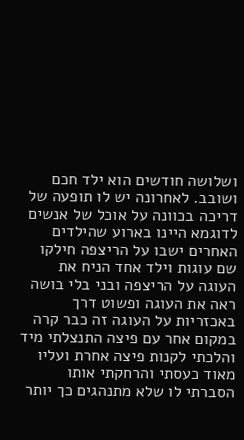ושלושה חודשים הוא ילד חכם ושובב. לאחרונה יש לו תופעה של דריכה בכוונה על אוכל של אנשים לדוגמא היינו בארוע שהילדים האחרים ישבו על הריצפה חילקו שם עוגות וילד אחד הניח את העוגה על הריצפה ובני בלי בושה ראה את העוגה ופשוט דרך באכזריות על העוגה זה כבר קרה במקום אחר עם פיצה התנצלתי מיד והלכתי לקנות פיצה אחרת ועליו מאוד כעסתי והרחקתי אותו הסברתי לו שלא מתנהגים כך יותר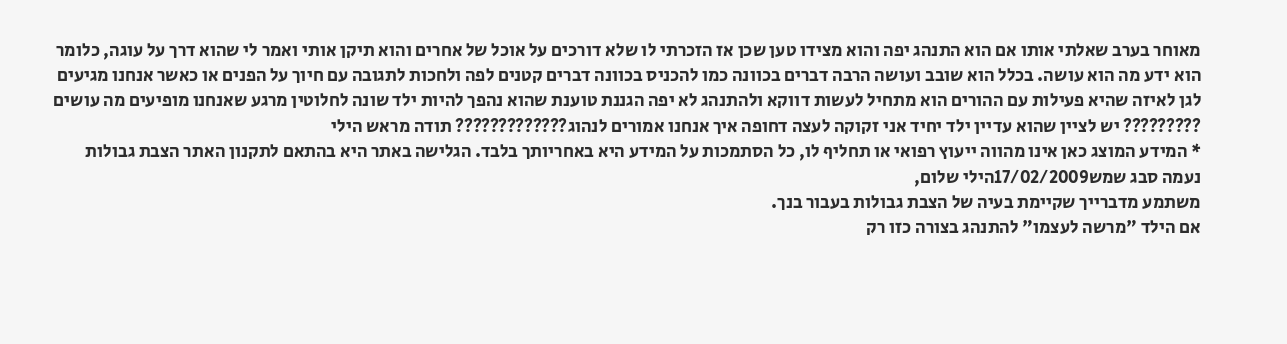מאוחר בערב שאלתי אותו אם הוא התנהג יפה והוא מצידו טען שכן אז הזכרתי לו שלא דורכים על אוכל של אחרים והוא תיקן אותי ואמר לי שהוא דרך על עוגה, כלומר הוא ידע מה הוא עושה. בכלל הוא שובב ועושה הרבה דברים בכוונה כמו להכניס בכוונה דברים קטנים לפה ולחכות לתגובה עם חיוך על הפנים או כאשר אנחנו מגיעים לגן לאיזה שהיא פעילות עם ההורים הוא מתחיל לעשות דווקא ולהתנהג לא יפה הגננת טוענת שהוא נהפך להיות ילד שונה לחלוטין מרגע שאנחנו מופיעים מה עושים ????????? יש לציין שהוא עדיין ילד יחיד אני זקוקה לעצה דחופה איך אנחנו אמורים לנהוג????????????? תודה מראש הילי
* המידע המוצג כאן אינו מהווה ייעוץ רפואי או תחליף לו, כל הסתמכות על המידע היא באחריותך בלבד. הגלישה באתר היא בהתאם לתקנון האתר הצבת גבולות
נעמה סבג שמש17/02/2009הילי שלום,
משתמע מדברייך שקיימת בעיה של הצבת גבולות בעבור בנך.
אם הילד "מרשה לעצמו" להתנהג בצורה כזו רק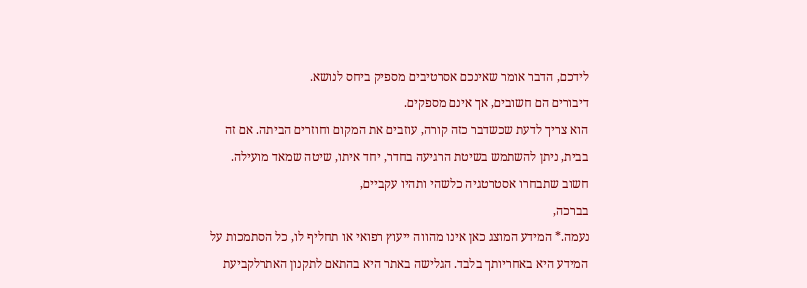לידכם, הדבר אומר שאינכם אסרטיבים מספיק ביחס לנושא.
דיבורים הם חשובים, אך אינם מספקים.
הוא צריך לדעת שכשדבר כזה קורה, עוזבים את המקום וחוזרים הביתה. אם זה בבית, ניתן להשתמש בשיטת הרגיעה בחדר, יחד איתו, שיטה שמאד מועילה.
חשוב שתבחרו אסטרטגיה כלשהי ותהיו עקביים,
בברכה,
נעמה.* המידע המוצג כאן אינו מהווה ייעוץ רפואי או תחליף לו, כל הסתמכות על המידע היא באחריותך בלבד. הגלישה באתר היא בהתאם לתקנון האתרלקביעת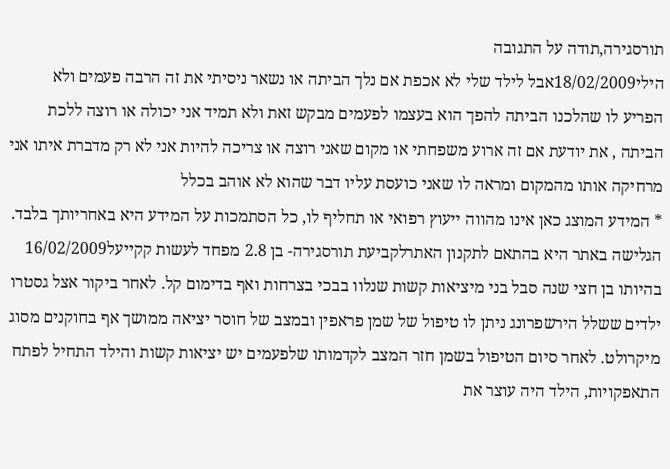תורסגירה,תודה על התגובה
הילי18/02/2009אבל לילד שלי לא אכפת אם נלך הביתה או נשאר ניסיתי את זה הרבה פעמים ולא הפריע לו שהלכנו הביתה להפך הוא בעצמו לפעמים מבקש זאת ולא תמיד אני יכולה או רוצה ללכת הביתה , את יודעת אם זה ארוע משפחתי או מקום שאני רוצה או צריכה להיות אני לא רק מדברת איתו אני מרחיקה אותו מהמקום ומראה לו שאני כועסת עליו דבר שהוא לא אוהב בכלל
* המידע המוצג כאן אינו מהווה ייעוץ רפואי או תחליף לו, כל הסתמכות על המידע היא באחריותך בלבד. הגלישה באתר היא בהתאם לתקנון האתרלקביעת תורסגירה- בן 2.8 מפחד לעשות קקייעל16/02/2009
בהיותו בן חצי שנה סבל בני מיציאות קשות שנלוו בבכי בצרחות ואף בדימום קל. לאחר ביקור אצל גסטרו ילדים ששלל הירשפרונג ניתן לו טיפול של שמן פראפין ובמצב של חוסר יציאה ממושך אף בחוקנים מסוג מיקרולט. לאחר סיום הטיפול בשמן חזר המצב לקדמותו שלפעמים יש יציאות קשות והילד התחיל לפתח התאפקויות, הילד היה עוצר את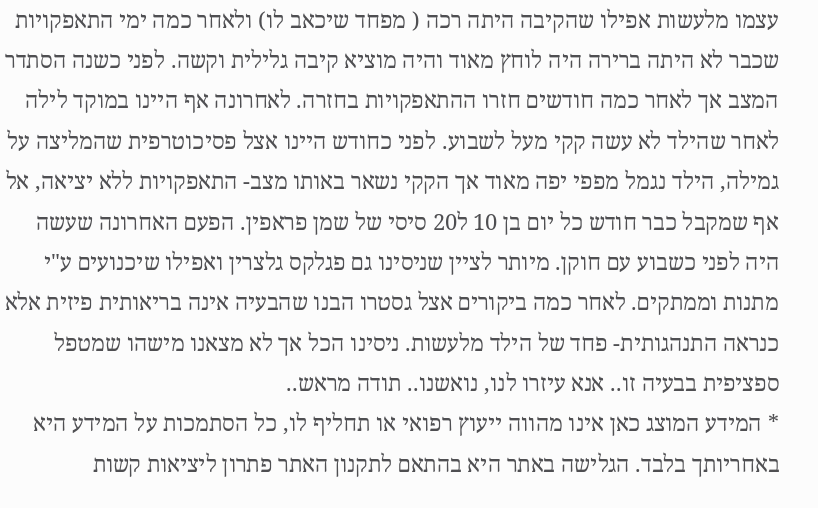עצמו מלעשות אפילו שהקיבה היתה רכה ( מפחד שיכאב לו) ולאחר כמה ימי התאפקויות שכבר לא היתה ברירה היה לוחץ מאוד והיה מוציא קיבה גלילית וקשה. לפני כשנה הסתדר המצב אך לאחר כמה חודשים חזרו ההתאפקויות בחזרה. לאחרונה אף היינו במוקד לילה לאחר שהילד לא עשה קקי מעל לשבוע. לפני כחודש היינו אצל פסיכוטרפית שהמליצה על גמילה, הילד נגמל מפפי יפה מאוד אך הקקי נשאר באותו מצב- התאפקויות ללא יציאה, אל אף שמקבל כבר חודש כל יום בן 10 ל20 סיסי של שמן פראפין. הפעם האחרונה שעשה היה לפני כשבוע עם חוקן. מיותר לציין שניסינו גם פגלקס גלצרין ואפילו שיכנועים ע"י מתנות וממתקים. לאחר כמה ביקורים אצל גסטרו הבנו שהבעיה אינה בריאותית פיזית אלא כנראה התנהגותית- פחד של הילד מלעשות. ניסינו הכל אך לא מצאנו מישהו שמטפל ספציפית בבעיה זו.. אנא עיזרו לנו, נואשנו.. תודה מראש..
* המידע המוצג כאן אינו מהווה ייעוץ רפואי או תחליף לו, כל הסתמכות על המידע היא באחריותך בלבד. הגלישה באתר היא בהתאם לתקנון האתר פתרון ליציאות קשות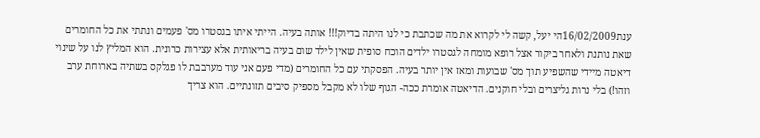ענת16/02/2009הי יעל, קשה לי לקרוא את מה שכתבת כי לנו היתה בדיוק!!! אותה בעיה. הייתי איתו בגסטרו מס' פעמים ונתתי את כל החומרים שאת נותנת ולאחר ביקור אצל רופא מומחה לגסטרו ילדים הוכח סופית שאין לילד שום בעיה בריאותית אלא עצירות כרונית. הוא המליץ לנו על שינוי דיאטה מיידי שהשפיע תוך מס' שבועות ומאז אין יותר בעיה. הפסקתי עם כל החומרים (מדי פעם אני עוד מערבבת לו פגלקס בשתיה בארוחת ערב וזהו!) בלי נרות גליצרים ובלי חוקנים. הדיאטה אומרת ככה- הגוף שלו לא מקבל מספיק סיבים תזונתיים. הוא צריך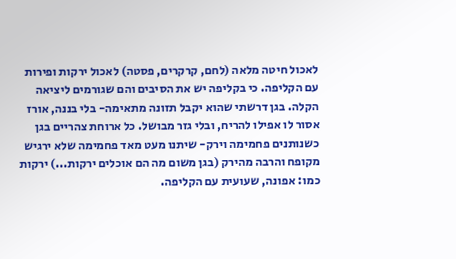לאכול חיטה מלאה (לחם, קרקרים, פסטה) לאכול ירקות ופירות עם הקליפה. כי בקליפה יש את הסיבים והם שגורמים ליציאה הקלה. בגן דרשתי שהוא יקבל תזונה מתאימה- בלי בננה, אורז אסור לו אפילו להריח, ובלי גזר מבושל. כל ארוחת צהריים בגן כשנותנים פחמימה וירק- שיתנו מעט מאד פחמימה שלא ירגיש מקופח והרבה מהירק (בגן משום מה הם אוכלים ירקות...) ירקות כמו: אפונה, שעועית עם הקליפה.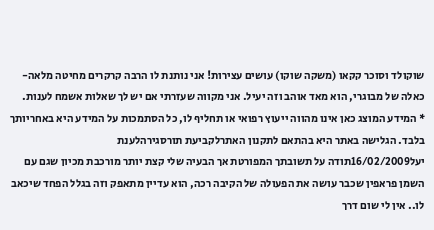שוקולד וסוכר קקאו (משקה שוקו) עושים עצירות! אני נותנת לו הרבה קרקרים מחיטה מלאה-כאלה של מבוגרי, הוא מאד אוהב וזה יעיל. אני מקווה שעזרתי אם יש לך שאלות אשמח לענות.
* המידע המוצג כאן אינו מהווה ייעוץ רפואי או תחליף לו, כל הסתמכות על המידע היא באחריותך בלבד. הגלישה באתר היא בהתאם לתקנון האתרלקביעת תורסגירהלענת
יעל16/02/2009תודה על תשובתך המפורטת אך הבעיה שלי קצת יותר מורכבת מכיון שגם עם השמן פראפין שכבר עושה את הפעולה של הקיבה רכה, הוא עדיין מתאפק וזה בגלל הפחד שיכאב לו.. אין לי שום דרך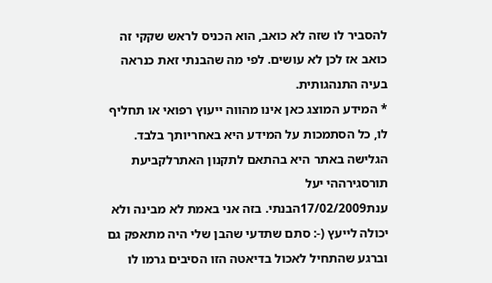להסביר לו שזה לא כואב, הוא הכניס לראש שקקי זה כואב אז לכן לא עושים. לפי מה שהבנתי זאת כנראה בעיה התנהגותית.
* המידע המוצג כאן אינו מהווה ייעוץ רפואי או תחליף לו, כל הסתמכות על המידע היא באחריותך בלבד. הגלישה באתר היא בהתאם לתקנון האתרלקביעת תורסגירההי יעל
ענת17/02/2009הבנתי. בזה אני באמת לא מבינה ולא יכולה לייעץ (-: סתם שתדעי שהבן שלי היה מתאפק גם וברגע שהתחיל לאכול בדיאטה הזו הסיבים גרמו לו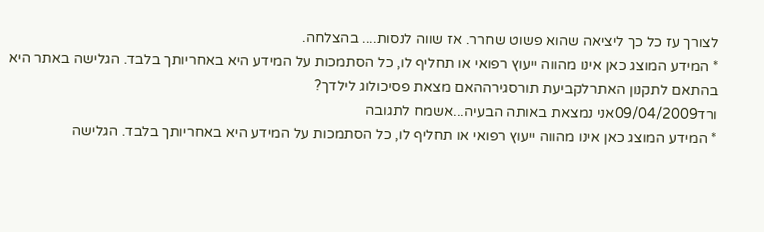לצורך עז כל כך ליציאה שהוא פשוט שחרר. אז שווה לנסות.... בהצלחה.
* המידע המוצג כאן אינו מהווה ייעוץ רפואי או תחליף לו, כל הסתמכות על המידע היא באחריותך בלבד. הגלישה באתר היא בהתאם לתקנון האתרלקביעת תורסגירההאם מצאת פסיכולוג לילדך?
ורד09/04/2009אני נמצאת באותה הבעיה...אשמח לתגובה
* המידע המוצג כאן אינו מהווה ייעוץ רפואי או תחליף לו, כל הסתמכות על המידע היא באחריותך בלבד. הגלישה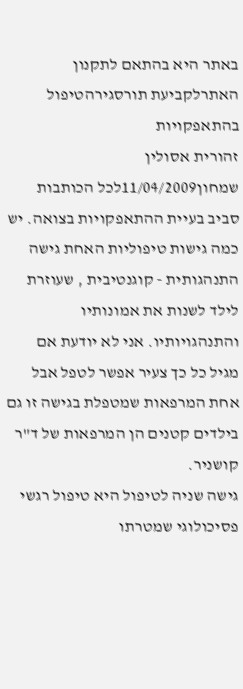באתר היא בהתאם לתקנון האתרלקביעת תורסגירהטיפול בהתאפקויות
זהורית אסולין שמחון11/04/2009לכל הכותבות סביב בעיית ההתאפקויות בצואה. יש כמה גישות טיפוליות האחת גישה התנהגותית - קוגנטיבית , שעוזרת לילד לשנות את אמונותיו והתנהגויותיו. אני לא יודעת אם מגיל כל כך צעיר אפשר לטפל אבל אחת המרפאות שמטפלת בגישה זו גם בילדים קטנים הן המרפאות של ד"ר קושניר.
גישה שניה לטיפול היא טיפול רגשי פסיכולוגי שמטרתו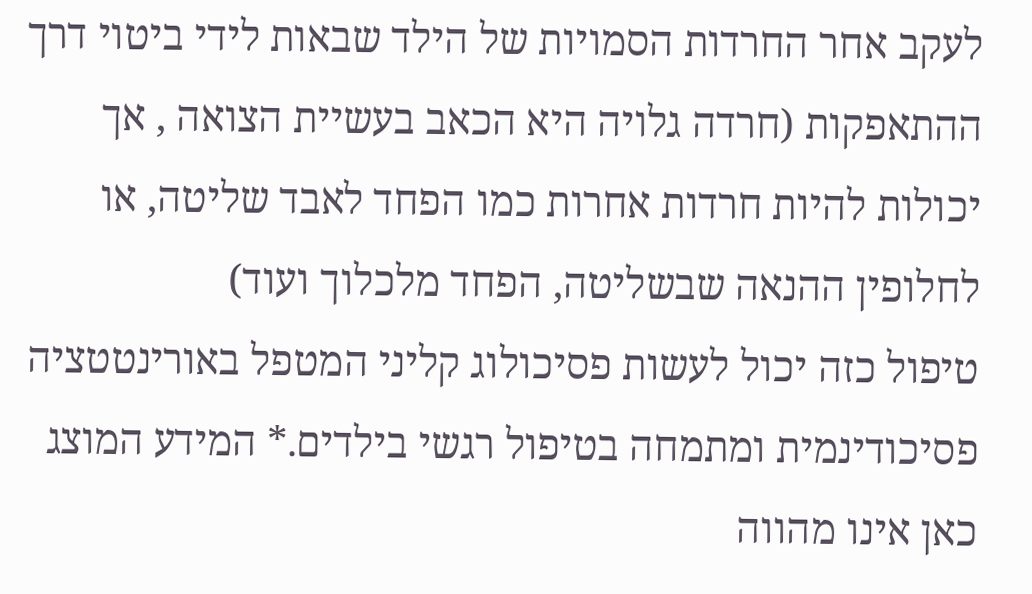לעקב אחר החרדות הסמויות של הילד שבאות לידי ביטוי דרך ההתאפקות (חרדה גלויה היא הכאב בעשיית הצואה , אך יכולות להיות חרדות אחרות כמו הפחד לאבד שליטה, או לחלופין ההנאה שבשליטה, הפחד מלכלוך ועוד)
טיפול כזה יכול לעשות פסיכולוג קליני המטפל באורינטטציה פסיכודינמית ומתמחה בטיפול רגשי בילדים.* המידע המוצג כאן אינו מהווה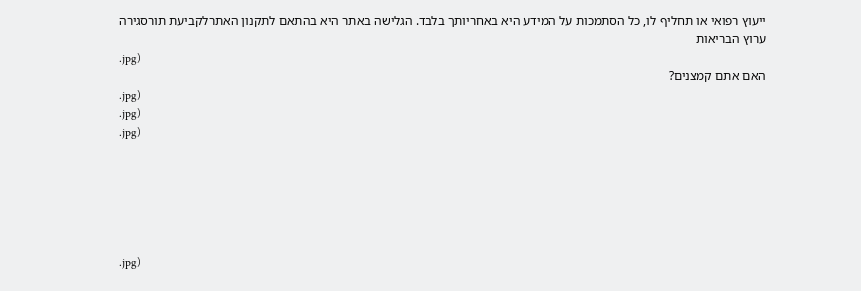ייעוץ רפואי או תחליף לו, כל הסתמכות על המידע היא באחריותך בלבד. הגלישה באתר היא בהתאם לתקנון האתרלקביעת תורסגירה
ערוץ הבריאות
.jpg)
האם אתם קמצנים?
.jpg)
.jpg)
.jpg)






.jpg)